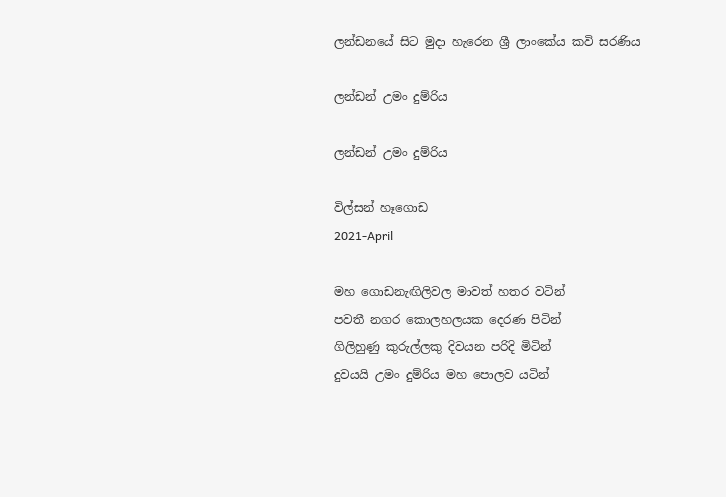ලන්ඩනයේ සිට මුදා හැරෙන ශ්‍රී ලාංකේය කවි සරණිය

ලන්ඩන් උමං දුම්රිය

ලන්ඩන් උමං දුම්රිය

විල්සන් හෑගොඩ
2021-April

මහ ගොඩනැඟිලිවල මාවත් හතර වටින්
පවතී නගර කොලහලයක දෙරණ පිටින්
ගිලිහුණු කුරුල්ලකු දිවයන පරිදි මිටින්
දුවයයි උමං දුම්රිය මහ පොලව යටින්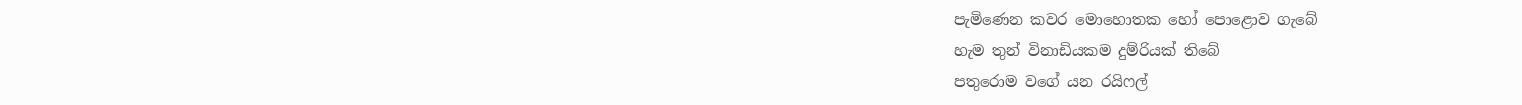පැමිණෙන කවර මොහොතක හෝ පොළොව ගැබේ
හැම තුන් විනාඩියකම දුම්රියක් තිබේ
පතුරොම වගේ යන රයිෆල්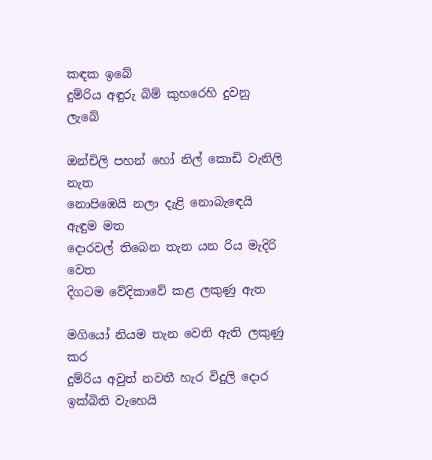කඳක ඉබේ
දුම්රිය අඳුරු බිම් කුහරෙහි දුවනු ලැබේ

ඔන්චිලි පහන් හෝ නිල් කොඩි වැනිලි නැත
නොපිඹෙයි නලා දැළි නොබැඳෙයි ඇඳුම මත
දොරවල් තිබෙන තැන යන රිය මැදිරි වෙත
දිගටම වේදිකාවේ කළ ලකුණු ඇත

මගියෝ නියම තැන වෙති ඇති ලකුණු කර
දුම්රිය අවුත් නවතී හැර විදුලි දොර
ඉක්බිති වැහෙයි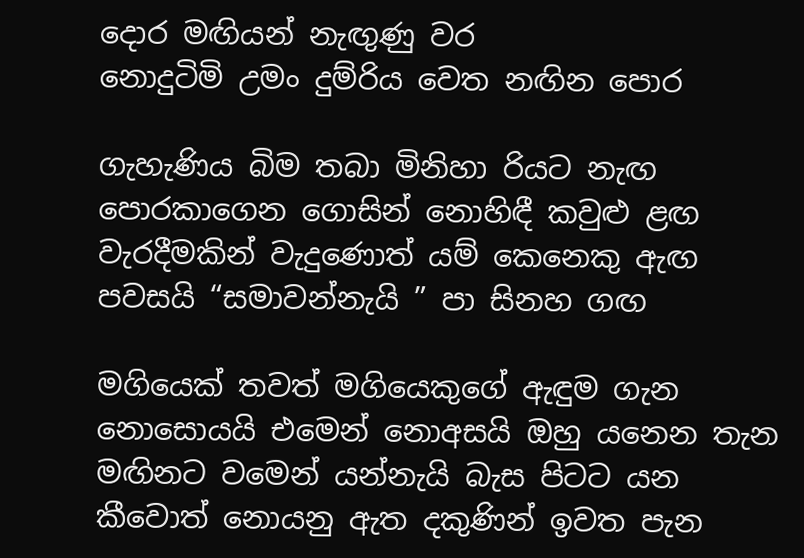දොර මඟියන් නැඟුණු වර
නොදුටිමි උමං දුම්රිය වෙත නඟින පොර

ගැහැණිය බිම තබා මිනිහා රියට නැඟ
පොරකාගෙන ගොසින් නොහිඳී කවුළු ළඟ
වැරදීමකින් වැදුණොත් යම් කෙනෙකු ඇඟ
පවසයි “සමාවන්නැයි ” පා සිනහ ගඟ

මගියෙක් තවත් මගියෙකුගේ ඇඳුම ගැන
නොසොයයි එමෙන් නොඅසයි ඔහු යනෙන තැන
මඟිනට වමෙන් යන්නැයි බැස පිටට යන
කීවොත් නොයනු ඇත දකුණින් ඉවත පැන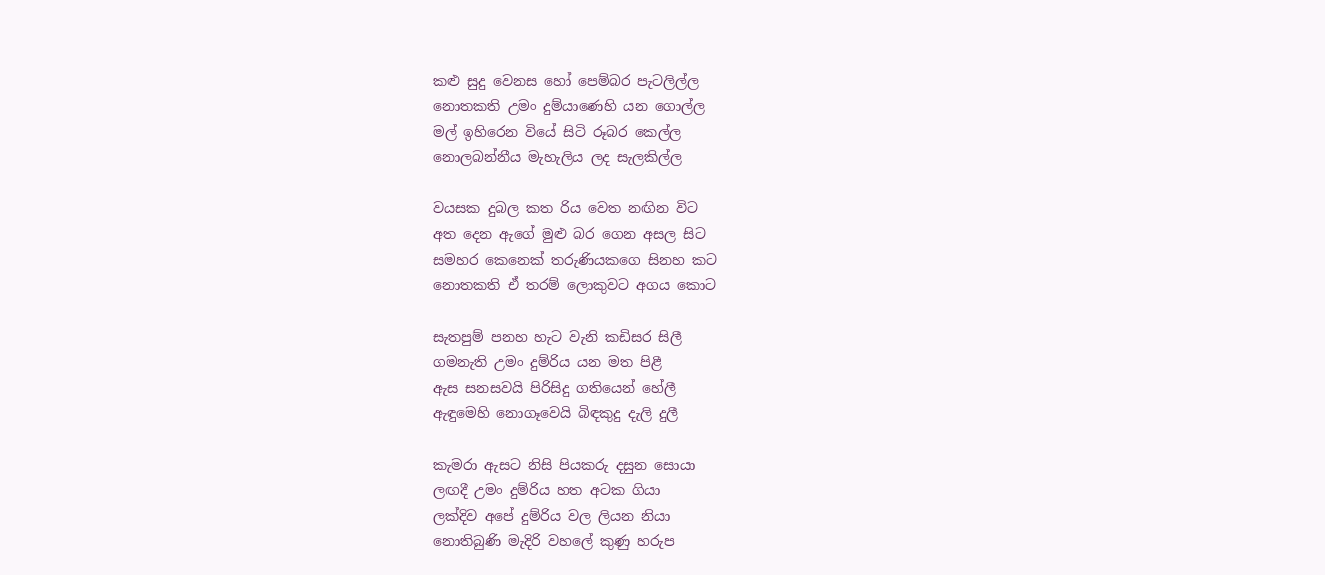කළු සුදු වෙනස හෝ පෙම්බර පැටලිල්ල
නොතකති උමං දුම්යාණෙහි යන ගොල්ල
මල් ඉහිරෙන වියේ සිටි රූබර කෙල්ල
නොලබන්නීය මැහැලිය ලද සැලකිල්ල

වයසක දුබල කත රිය වෙත නඟින විට
අත දෙන ඇගේ මුළු බර ගෙන අසල සිට
සමහර කෙනෙක් තරුණියකගෙ සිනහ කට
නොතකති ඒ තරම් ලොකුවට අගය කොට

සැතපුම් පනහ හැට වැනි කඩිසර සිලී
ගමනැති උමං දුම්රිය යන මත පිළී
ඇස සනසවයි පිරිසිදු ගතියෙන් හේලී
ඇඳුමෙහි නොගෑවෙයි බිඳකුදු දැලි දුලී

කැමරා ඇසට නිසි පියකරු දසුන සොයා
ලඟදී උමං දුම්රිය හත අටක ගියා
ලක්දිව අපේ දුම්රිය වල ලියන නියා
නොතිබුණි මැදිරි වහලේ කුණු හරුප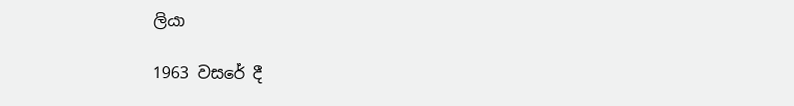ලියා

1963 වසරේ දී